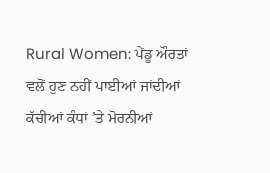Rural Women: ਪੇਂਡੂ ਔਰਤਾਂ ਵਲੋਂ ਹੁਣ ਨਹੀਂ ਪਾਈਆਂ ਜਾਂਦੀਆਂ ਕੱਚੀਆਂ ਕੰਧਾਂ ’ਤੇ ਮੋਰਨੀਆਂ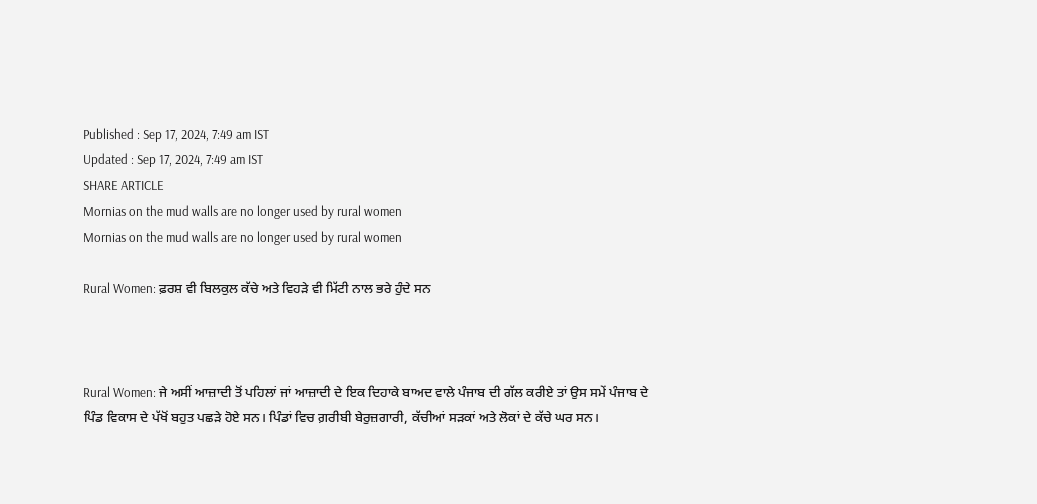Published : Sep 17, 2024, 7:49 am IST
Updated : Sep 17, 2024, 7:49 am IST
SHARE ARTICLE
Mornias on the mud walls are no longer used by rural women
Mornias on the mud walls are no longer used by rural women

Rural Women: ਫ਼ਰਸ਼ ਵੀ ਬਿਲਕੁਲ ਕੱਚੇ ਅਤੇ ਵਿਹੜੇ ਵੀ ਮਿੱਟੀ ਨਾਲ ਭਰੇ ਹੁੰਦੇ ਸਨ



Rural Women: ਜੇ ਅਸੀਂ ਆਜ਼ਾਦੀ ਤੋਂ ਪਹਿਲਾਂ ਜਾਂ ਆਜ਼ਾਦੀ ਦੇ ਇਕ ਦਿਹਾਕੇ ਬਾਅਦ ਵਾਲੇ ਪੰਜਾਬ ਦੀ ਗੱਲ ਕਰੀਏ ਤਾਂ ਉਸ ਸਮੇਂ ਪੰਜਾਬ ਦੇ ਪਿੰਡ ਵਿਕਾਸ ਦੇ ਪੱਖੋਂ ਬਹੁਤ ਪਛੜੇ ਹੋਏ ਸਨ। ਪਿੰਡਾਂ ਵਿਚ ਗ਼ਰੀਬੀ ਬੇਰੁਜ਼ਗਾਰੀ, ਕੱਚੀਆਂ ਸੜਕਾਂ ਅਤੇ ਲੋਕਾਂ ਦੇ ਕੱਚੇ ਘਰ ਸਨ।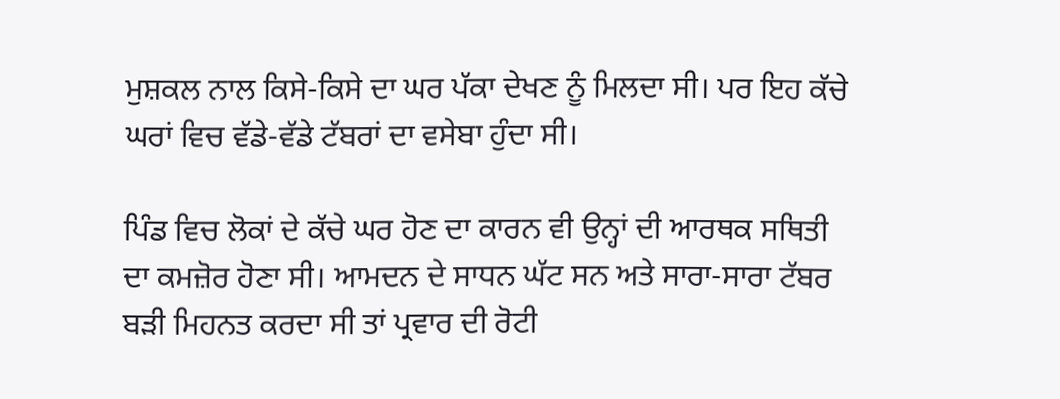ਮੁਸ਼ਕਲ ਨਾਲ ਕਿਸੇ-ਕਿਸੇ ਦਾ ਘਰ ਪੱਕਾ ਦੇਖਣ ਨੂੰ ਮਿਲਦਾ ਸੀ। ਪਰ ਇਹ ਕੱਚੇ ਘਰਾਂ ਵਿਚ ਵੱਡੇ-ਵੱਡੇ ਟੱਬਰਾਂ ਦਾ ਵਸੇਬਾ ਹੁੰਦਾ ਸੀ।

ਪਿੰਡ ਵਿਚ ਲੋਕਾਂ ਦੇ ਕੱਚੇ ਘਰ ਹੋਣ ਦਾ ਕਾਰਨ ਵੀ ਉਨ੍ਹਾਂ ਦੀ ਆਰਥਕ ਸਥਿਤੀ ਦਾ ਕਮਜ਼ੋਰ ਹੋਣਾ ਸੀ। ਆਮਦਨ ਦੇ ਸਾਧਨ ਘੱਟ ਸਨ ਅਤੇ ਸਾਰਾ-ਸਾਰਾ ਟੱਬਰ ਬੜੀ ਮਿਹਨਤ ਕਰਦਾ ਸੀ ਤਾਂ ਪ੍ਰਵਾਰ ਦੀ ਰੋਟੀ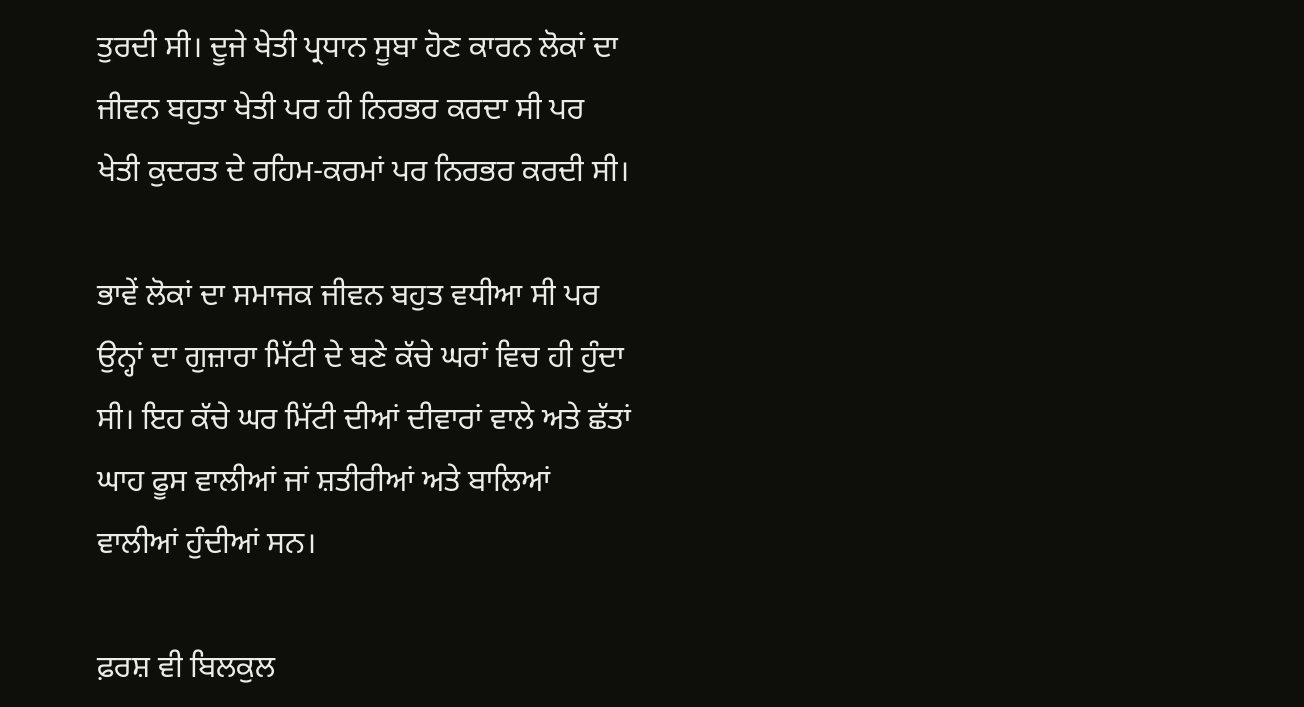ਤੁਰਦੀ ਸੀ। ਦੂਜੇ ਖੇਤੀ ਪ੍ਰਧਾਨ ਸੂਬਾ ਹੋਣ ਕਾਰਨ ਲੋਕਾਂ ਦਾ ਜੀਵਨ ਬਹੁਤਾ ਖੇਤੀ ਪਰ ਹੀ ਨਿਰਭਰ ਕਰਦਾ ਸੀ ਪਰ ਖੇਤੀ ਕੁਦਰਤ ਦੇ ਰਹਿਮ-ਕਰਮਾਂ ਪਰ ਨਿਰਭਰ ਕਰਦੀ ਸੀ।

ਭਾਵੇਂ ਲੋਕਾਂ ਦਾ ਸਮਾਜਕ ਜੀਵਨ ਬਹੁਤ ਵਧੀਆ ਸੀ ਪਰ ਉਨ੍ਹਾਂ ਦਾ ਗੁਜ਼ਾਰਾ ਮਿੱਟੀ ਦੇ ਬਣੇ ਕੱਚੇ ਘਰਾਂ ਵਿਚ ਹੀ ਹੁੰਦਾ ਸੀ। ਇਹ ਕੱਚੇ ਘਰ ਮਿੱਟੀ ਦੀਆਂ ਦੀਵਾਰਾਂ ਵਾਲੇ ਅਤੇ ਛੱਤਾਂ ਘਾਹ ਫੂਸ ਵਾਲੀਆਂ ਜਾਂ ਸ਼ਤੀਰੀਆਂ ਅਤੇ ਬਾਲਿਆਂ ਵਾਲੀਆਂ ਹੁੰਦੀਆਂ ਸਨ।

ਫ਼ਰਸ਼ ਵੀ ਬਿਲਕੁਲ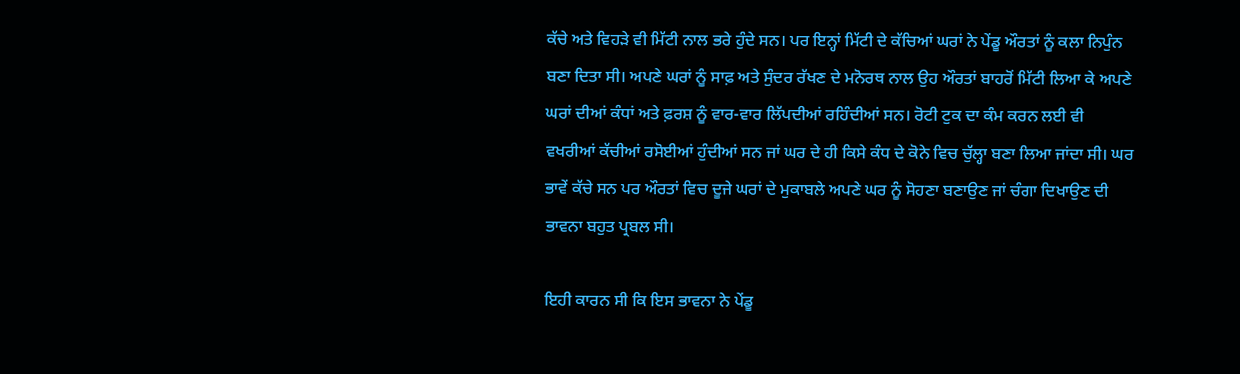ਕੱਚੇ ਅਤੇ ਵਿਹੜੇ ਵੀ ਮਿੱਟੀ ਨਾਲ ਭਰੇ ਹੁੰਦੇ ਸਨ। ਪਰ ਇਨ੍ਹਾਂ ਮਿੱਟੀ ਦੇ ਕੱਚਿਆਂ ਘਰਾਂ ਨੇ ਪੇਂਡੂ ਔਰਤਾਂ ਨੂੰ ਕਲਾ ਨਿਪੁੰਨ ਬਣਾ ਦਿਤਾ ਸੀ। ਅਪਣੇ ਘਰਾਂ ਨੂੰ ਸਾਫ਼ ਅਤੇ ਸੁੰਦਰ ਰੱਖਣ ਦੇ ਮਨੋਰਥ ਨਾਲ ਉਹ ਔਰਤਾਂ ਬਾਹਰੋਂ ਮਿੱਟੀ ਲਿਆ ਕੇ ਅਪਣੇ ਘਰਾਂ ਦੀਆਂ ਕੰਧਾਂ ਅਤੇ ਫ਼ਰਸ਼ ਨੂੰ ਵਾਰ-ਵਾਰ ਲਿੱਪਦੀਆਂ ਰਹਿੰਦੀਆਂ ਸਨ। ਰੋਟੀ ਟੁਕ ਦਾ ਕੰਮ ਕਰਨ ਲਈ ਵੀ ਵਖਰੀਆਂ ਕੱਚੀਆਂ ਰਸੋਈਆਂ ਹੁੰਦੀਆਂ ਸਨ ਜਾਂ ਘਰ ਦੇ ਹੀ ਕਿਸੇ ਕੰਧ ਦੇ ਕੋਨੇ ਵਿਚ ਚੁੱਲ੍ਹਾ ਬਣਾ ਲਿਆ ਜਾਂਦਾ ਸੀ। ਘਰ ਭਾਵੇਂ ਕੱਚੇ ਸਨ ਪਰ ਔਰਤਾਂ ਵਿਚ ਦੂਜੇ ਘਰਾਂ ਦੇ ਮੁਕਾਬਲੇ ਅਪਣੇ ਘਰ ਨੂੰ ਸੋਹਣਾ ਬਣਾਉਣ ਜਾਂ ਚੰਗਾ ਦਿਖਾਉਣ ਦੀ ਭਾਵਨਾ ਬਹੁਤ ਪ੍ਰਬਲ ਸੀ।

ਇਹੀ ਕਾਰਨ ਸੀ ਕਿ ਇਸ ਭਾਵਨਾ ਨੇ ਪੇਂਡੂ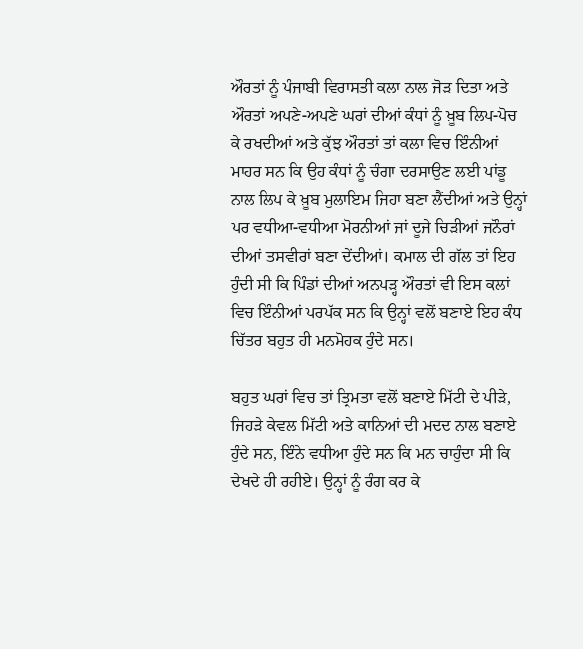ਔਰਤਾਂ ਨੂੰ ਪੰਜਾਬੀ ਵਿਰਾਸਤੀ ਕਲਾ ਨਾਲ ਜੋੜ ਦਿਤਾ ਅਤੇ ਔਰਤਾਂ ਅਪਣੇ-ਅਪਣੇ ਘਰਾਂ ਦੀਆਂ ਕੰਧਾਂ ਨੂੰ ਖ਼ੂਬ ਲਿਪ-ਪੋਚ ਕੇ ਰਖਦੀਆਂ ਅਤੇ ਕੁੱਝ ਔਰਤਾਂ ਤਾਂ ਕਲਾ ਵਿਚ ਇੰਨੀਆਂ ਮਾਹਰ ਸਨ ਕਿ ਉਹ ਕੰਧਾਂ ਨੂੰ ਚੰਗਾ ਦਰਸਾਉਣ ਲਈ ਪਾਂਡੂ ਨਾਲ ਲਿਪ ਕੇ ਖ਼ੂਬ ਮੁਲਾਇਮ ਜਿਹਾ ਬਣਾ ਲੈਂਦੀਆਂ ਅਤੇ ਉਨ੍ਹਾਂ ਪਰ ਵਧੀਆ-ਵਧੀਆ ਮੋਰਨੀਆਂ ਜਾਂ ਦੂਜੇ ਚਿੜੀਆਂ ਜਨੌਰਾਂ ਦੀਆਂ ਤਸਵੀਰਾਂ ਬਣਾ ਦੇਂਦੀਆਂ। ਕਮਾਲ ਦੀ ਗੱਲ ਤਾਂ ਇਹ ਹੁੰਦੀ ਸੀ ਕਿ ਪਿੰਡਾਂ ਦੀਆਂ ਅਨਪੜ੍ਹ ਔਰਤਾਂ ਵੀ ਇਸ ਕਲਾਂ ਵਿਚ ਇੰਨੀਆਂ ਪਰਪੱਕ ਸਨ ਕਿ ਉਨ੍ਹਾਂ ਵਲੋਂ ਬਣਾਏ ਇਹ ਕੰਧ ਚਿੱਤਰ ਬਹੁਤ ਹੀ ਮਨਮੋਹਕ ਹੁੰਦੇ ਸਨ।

ਬਹੁਤ ਘਰਾਂ ਵਿਚ ਤਾਂ ਤ੍ਰਿਮਤਾ ਵਲੋਂ ਬਣਾਏ ਮਿੱਟੀ ਦੇ ਪੀੜੇ, ਜਿਹੜੇ ਕੇਵਲ ਮਿੱਟੀ ਅਤੇ ਕਾਨਿਆਂ ਦੀ ਮਦਦ ਨਾਲ ਬਣਾਏ ਹੁੰਦੇ ਸਨ, ਇੰਨੇ ਵਧੀਆ ਹੁੰਦੇ ਸਨ ਕਿ ਮਨ ਚਾਹੁੰਦਾ ਸੀ ਕਿ ਦੇਖਦੇ ਹੀ ਰਹੀਏ। ਉਨ੍ਹਾਂ ਨੂੰ ਰੰਗ ਕਰ ਕੇ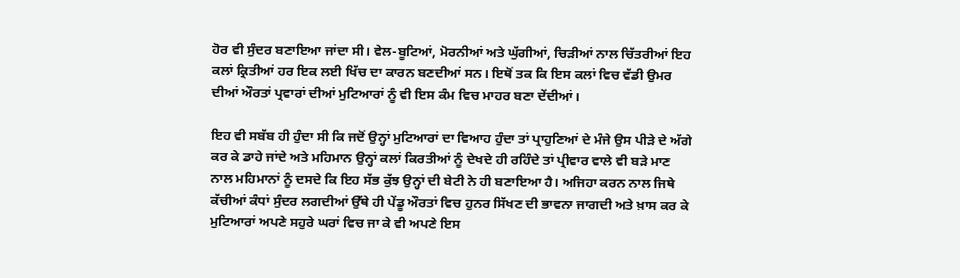ਹੋਰ ਵੀ ਸੁੰਦਰ ਬਣਾਇਆ ਜਾਂਦਾ ਸੀ। ਵੇਲ-ਬੂਟਿਆਂ, ਮੋਰਨੀਆਂ ਅਤੇ ਘੁੱਗੀਆਂ, ਚਿੜੀਆਂ ਨਾਲ ਚਿੱਤਰੀਆਂ ਇਹ ਕਲਾਂ ਕ੍ਰਿਤੀਆਂ ਹਰ ਇਕ ਲਈ ਖਿੱਚ ਦਾ ਕਾਰਨ ਬਣਦੀਆਂ ਸਨ। ਇਥੋਂ ਤਕ ਕਿ ਇਸ ਕਲਾਂ ਵਿਚ ਵੱਡੀ ਉਮਰ ਦੀਆਂ ਔਰਤਾਂ ਪ੍ਰਵਾਰਾਂ ਦੀਆਂ ਮੁਟਿਆਰਾਂ ਨੂੰ ਵੀ ਇਸ ਕੰਮ ਵਿਚ ਮਾਹਰ ਬਣਾ ਦੇਂਦੀਆਂ।

ਇਹ ਵੀ ਸਬੱਬ ਹੀ ਹੁੰਦਾ ਸੀ ਕਿ ਜਦੋਂ ਉਨ੍ਹਾਂ ਮੁਟਿਆਰਾਂ ਦਾ ਵਿਆਹ ਹੁੰਦਾ ਤਾਂ ਪ੍ਰਾਹੁਣਿਆਂ ਦੇ ਮੰਜੇ ਉਸ ਪੀੜੇ ਦੇ ਅੱਗੇ ਕਰ ਕੇ ਡਾਹੇ ਜਾਂਦੇ ਅਤੇ ਮਹਿਮਾਨ ਉਨ੍ਹਾਂ ਕਲਾਂ ਕਿਰਤੀਆਂ ਨੂੰ ਦੇਖਦੇ ਹੀ ਰਹਿੰਦੇ ਤਾਂ ਪ੍ਰੀਵਾਰ ਵਾਲੇ ਵੀ ਬੜੇ ਮਾਣ ਨਾਲ ਮਹਿਮਾਨਾਂ ਨੂੰ ਦਸਦੇ ਕਿ ਇਹ ਸੱਭ ਕੁੱਝ ਉਨ੍ਹਾਂ ਦੀ ਬੇਟੀ ਨੇ ਹੀ ਬਣਾਇਆ ਹੈ। ਅਜਿਹਾ ਕਰਨ ਨਾਲ ਜਿਥੇ ਕੱਚੀਆਂ ਕੰਧਾਂ ਸੁੰਦਰ ਲਗਦੀਆਂ ਉੱਥੇ ਹੀ ਪੇਂਡੂ ਔਰਤਾਂ ਵਿਚ ਹੁਨਰ ਸਿੱਖਣ ਦੀ ਭਾਵਨਾ ਜਾਗਦੀ ਅਤੇ ਖ਼ਾਸ ਕਰ ਕੇ ਮੁਟਿਆਰਾਂ ਅਪਣੇ ਸਹੁਰੇ ਘਰਾਂ ਵਿਚ ਜਾ ਕੇ ਵੀ ਅਪਣੇ ਇਸ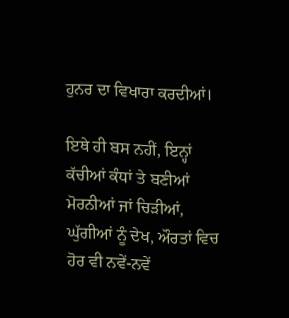ਹੁਨਰ ਦਾ ਵਿਖਾਰਾ ਕਰਦੀਆਂ।

ਇਥੇ ਹੀ ਬਸ ਨਹੀਂ, ਇਨ੍ਹਾਂ ਕੱਚੀਆਂ ਕੰਧਾਂ ਤੇ ਬਣੀਆਂ ਮੋਰਨੀਆਂ ਜਾਂ ਚਿੜੀਆਂ, ਘੁੱਗੀਆਂ ਨੂੰ ਦੇਖ, ਔਰਤਾਂ ਵਿਚ ਹੋਰ ਵੀ ਨਵੇਂ-ਨਵੇਂ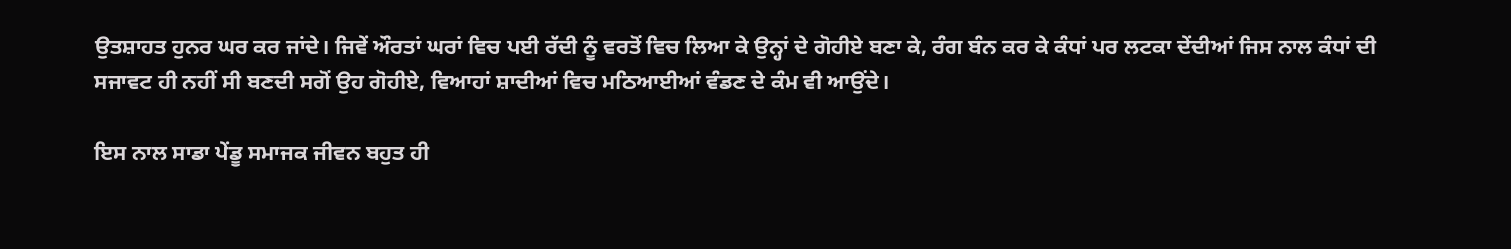ਉਤਸ਼ਾਹਤ ਹੁਨਰ ਘਰ ਕਰ ਜਾਂਦੇ। ਜਿਵੇਂ ਔਰਤਾਂ ਘਰਾਂ ਵਿਚ ਪਈ ਰੱਦੀ ਨੂੰ ਵਰਤੋਂ ਵਿਚ ਲਿਆ ਕੇ ਉਨ੍ਹਾਂ ਦੇ ਗੋਹੀਏ ਬਣਾ ਕੇ, ਰੰਗ ਬੰਨ ਕਰ ਕੇ ਕੰਧਾਂ ਪਰ ਲਟਕਾ ਦੇਂਦੀਆਂ ਜਿਸ ਨਾਲ ਕੰਧਾਂ ਦੀ ਸਜਾਵਟ ਹੀ ਨਹੀਂ ਸੀ ਬਣਦੀ ਸਗੋਂ ਉਹ ਗੋਹੀਏ, ਵਿਆਹਾਂ ਸ਼ਾਦੀਆਂ ਵਿਚ ਮਠਿਆਈਆਂ ਵੰਡਣ ਦੇ ਕੰਮ ਵੀ ਆਉਂਦੇ।

ਇਸ ਨਾਲ ਸਾਡਾ ਪੇਂਡੂ ਸਮਾਜਕ ਜੀਵਨ ਬਹੁਤ ਹੀ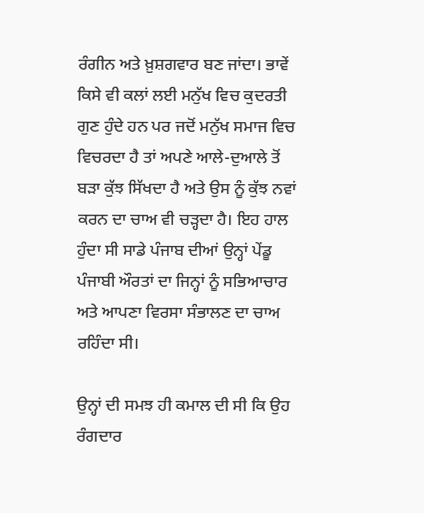ਰੰਗੀਨ ਅਤੇ ਖ਼ੁਸ਼ਗਵਾਰ ਬਣ ਜਾਂਦਾ। ਭਾਵੇਂ ਕਿਸੇ ਵੀ ਕਲਾਂ ਲਈ ਮਨੁੱਖ ਵਿਚ ਕੁਦਰਤੀ ਗੁਣ ਹੁੰਦੇ ਹਨ ਪਰ ਜਦੋਂ ਮਨੁੱਖ ਸਮਾਜ ਵਿਚ ਵਿਚਰਦਾ ਹੈ ਤਾਂ ਅਪਣੇ ਆਲੇ-ਦੁਆਲੇ ਤੋਂ ਬੜਾ ਕੁੱਝ ਸਿੱਖਦਾ ਹੈ ਅਤੇ ਉਸ ਨੂੰ ਕੁੱਝ ਨਵਾਂ ਕਰਨ ਦਾ ਚਾਅ ਵੀ ਚੜ੍ਹਦਾ ਹੈ। ਇਹ ਹਾਲ ਹੁੰਦਾ ਸੀ ਸਾਡੇ ਪੰਜਾਬ ਦੀਆਂ ਉਨ੍ਹਾਂ ਪੇਂਡੂ ਪੰਜਾਬੀ ਔਰਤਾਂ ਦਾ ਜਿਨ੍ਹਾਂ ਨੂੰ ਸਭਿਆਚਾਰ ਅਤੇ ਆਪਣਾ ਵਿਰਸਾ ਸੰਭਾਲਣ ਦਾ ਚਾਅ ਰਹਿੰਦਾ ਸੀ।

ਉਨ੍ਹਾਂ ਦੀ ਸਮਝ ਹੀ ਕਮਾਲ ਦੀ ਸੀ ਕਿ ਉਹ ਰੰਗਦਾਰ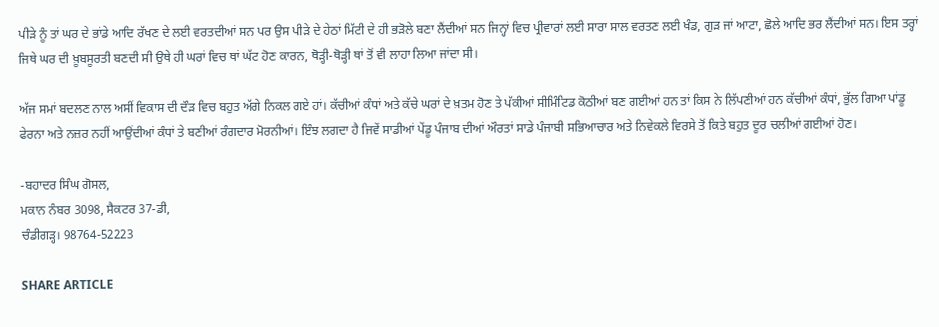ਪੀੜੇ ਨੂੰ ਤਾਂ ਘਰ ਦੇ ਭਾਂਡੇ ਆਦਿ ਰੱਖਣ ਦੇ ਲਈ ਵਰਤਦੀਆਂ ਸਨ ਪਰ ਉਸ ਪੀੜੇ ਦੇ ਹੇਠਾਂ ਮਿੱਟੀ ਦੇ ਹੀ ਭੜੋਲੇ ਬਣਾ ਲੈਂਦੀਆਂ ਸਨ ਜਿਨ੍ਹਾਂ ਵਿਚ ਪ੍ਰੀਵਾਰਾਂ ਲਈ ਸਾਰਾ ਸਾਲ ਵਰਤਣ ਲਈ ਖੰਡ, ਗੁੜ ਜਾਂ ਆਟਾ, ਛੋਲੇ ਆਦਿ ਭਰ ਲੈਂਦੀਆਂ ਸਨ। ਇਸ ਤਰ੍ਹਾਂ ਜਿਥੇ ਘਰ ਦੀ ਖ਼ੂਬਸੂਰਤੀ ਬਣਦੀ ਸੀ ਉਥੇ ਹੀ ਘਰਾਂ ਵਿਚ ਥਾਂ ਘੱਟ ਹੋਣ ਕਾਰਨ, ਥੋੜ੍ਹੀ-ਥੋੜ੍ਹੀ ਥਾਂ ਤੋਂ ਵੀ ਲਾਹਾ ਲਿਆ ਜਾਂਦਾ ਸੀ।

ਅੱਜ ਸਮਾਂ ਬਦਲਣ ਨਾਲ ਅਸੀਂ ਵਿਕਾਸ ਦੀ ਦੌੜ ਵਿਚ ਬਹੁਤ ਅੱਗੇ ਨਿਕਲ ਗਏ ਹਾਂ। ਕੱਚੀਆਂ ਕੰਧਾਂ ਅਤੇ ਕੱਚੇ ਘਰਾਂ ਦੇ ਖ਼ਤਮ ਹੋਣ ਤੇ ਪੱਕੀਆਂ ਸੀਮਿੰਟਿਡ ਕੋਠੀਆਂ ਬਣ ਗਈਆਂ ਹਨ ਤਾਂ ਕਿਸ ਨੇ ਲਿੱਪਣੀਆਂ ਹਨ ਕੱਚੀਆਂ ਕੰਧਾਂ, ਭੁੱਲ ਗਿਆ ਪਾਂਡੂ ਫੇਰਨਾ ਅਤੇ ਨਜ਼ਰ ਨਹੀਂ ਆਉਂਦੀਆਂ ਕੰਧਾਂ ਤੇ ਬਣੀਆਂ ਰੰਗਦਾਰ ਮੋਰਨੀਆਂ। ਇੰਝ ਲਗਦਾ ਹੈ ਜਿਵੇਂ ਸਾਡੀਆਂ ਪੇਂਡੂ ਪੰਜਾਬ ਦੀਆਂ ਔਰਤਾਂ ਸਾਡੇ ਪੰਜਾਬੀ ਸਭਿਆਚਾਰ ਅਤੇ ਨਿਵੇਕਲੇ ਵਿਰਸੇ ਤੋਂ ਕਿਤੇ ਬਹੁਤ ਦੂਰ ਚਲੀਆਂ ਗਈਆਂ ਹੋਣ।

-ਬਹਾਦਰ ਸਿੰਘ ਗੋਸਲ,
ਮਕਾਨ ਨੰਬਰ 3098, ਸੈਕਟਰ 37-ਡੀ,
ਚੰਡੀਗੜ੍ਹ। 98764-52223

SHARE ARTICLE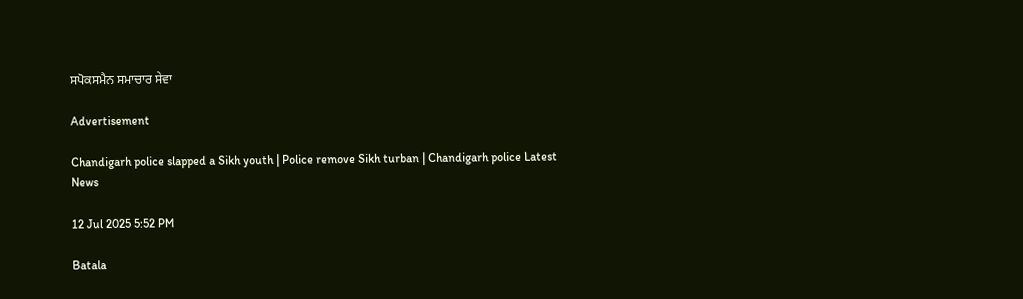ਸਪੋਕਸਮੈਨ ਸਮਾਚਾਰ ਸੇਵਾ

Advertisement

Chandigarh police slapped a Sikh youth | Police remove Sikh turban | Chandigarh police Latest News

12 Jul 2025 5:52 PM

Batala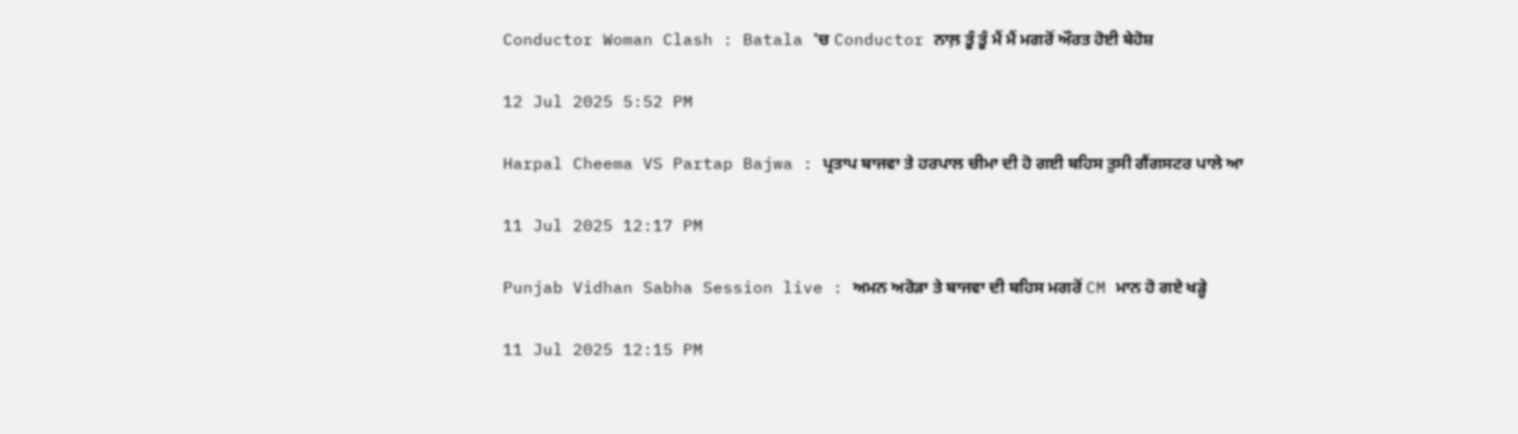Conductor Woman Clash : Batala 'ਚ Conductor ਨਾਲ਼ ਤੂੰ ਤੂੰ ਮੈਂ ਮੈਂ ਮਗਰੋਂ ਔਰਤ ਹੋਈ ਬੇਹੋਸ਼

12 Jul 2025 5:52 PM

Harpal Cheema VS Partap Bajwa : ਪ੍ਰਤਾਪ ਬਾਜਵਾ ਤੇ ਹਰਪਾਲ ਚੀਮਾ ਦੀ ਹੋ ਗਈ ਬਹਿਸ ਤੁਸੀ ਗੈਂਗਸਟਰ ਪਾਲੇ ਆ

11 Jul 2025 12:17 PM

Punjab Vidhan Sabha Session live : ਅਮਨ ਅਰੋੜਾ ਤੇ ਬਾਜਵਾ ਦੀ ਬਹਿਸ ਮਗਰੋਂ CM ਮਾਨ ਹੋ ਗਏ ਖੜ੍ਹੇ

11 Jul 2025 12:15 PM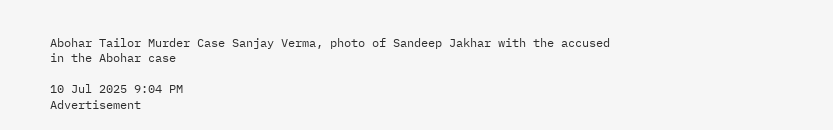Abohar Tailor Murder Case Sanjay Verma, photo of Sandeep Jakhar with the accused in the Abohar case

10 Jul 2025 9:04 PM
Advertisement